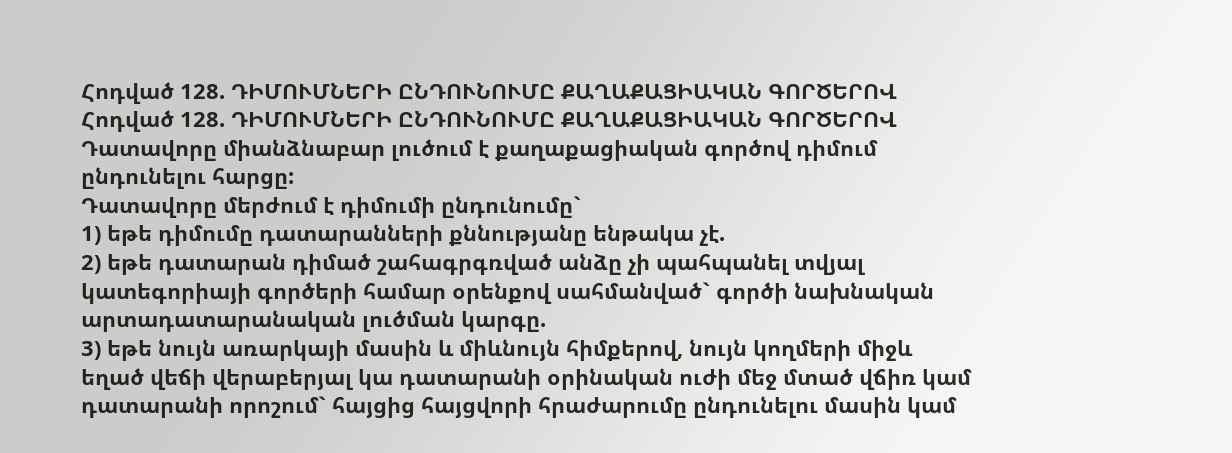Հոդված 128. ԴԻՄՈՒՄՆԵՐԻ ԸՆԴՈՒՆՈՒՄԸ ՔԱՂԱՔԱՑԻԱԿԱՆ ԳՈՐԾԵՐՈՎ
Հոդված 128. ԴԻՄՈՒՄՆԵՐԻ ԸՆԴՈՒՆՈՒՄԸ ՔԱՂԱՔԱՑԻԱԿԱՆ ԳՈՐԾԵՐՈՎ
Դատավորը միանձնաբար լուծում է քաղաքացիական գործով դիմում ընդունելու հարցը:
Դատավորը մերժում է դիմումի ընդունումը`
1) եթե դիմումը դատարանների քննությանը ենթակա չէ.
2) եթե դատարան դիմած շահագրգռված անձը չի պահպանել տվյալ կատեգորիայի գործերի համար օրենքով սահմանված` գործի նախնական արտադատարանական լուծման կարգը.
3) եթե նույն առարկայի մասին և միևնույն հիմքերով, նույն կողմերի միջև եղած վեճի վերաբերյալ կա դատարանի օրինական ուժի մեջ մտած վճիռ կամ դատարանի որոշում` հայցից հայցվորի հրաժարումը ընդունելու մասին կամ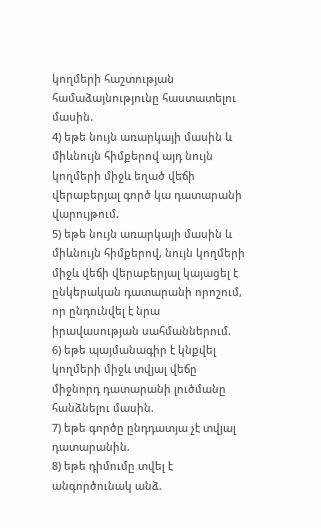կողմերի հաշտության համաձայնությունը հաստատելու մասին.
4) եթե նույն առարկայի մասին և միևնույն հիմքերով այդ նույն կողմերի միջև եղած վեճի վերաբերյալ գործ կա դատարանի վարույթում.
5) եթե նույն առարկայի մասին և միևնույն հիմքերով, նույն կողմերի միջև վեճի վերաբերյալ կայացել է ընկերական դատարանի որոշում, որ ընդունվել է նրա իրավասության սահմաններում.
6) եթե պայմանագիր է կնքվել կողմերի միջև տվյալ վեճը միջնորդ դատարանի լուծմանը հանձնելու մասին.
7) եթե գործը ընդդատյա չէ տվյալ դատարանին.
8) եթե դիմումը տվել է անգործունակ անձ.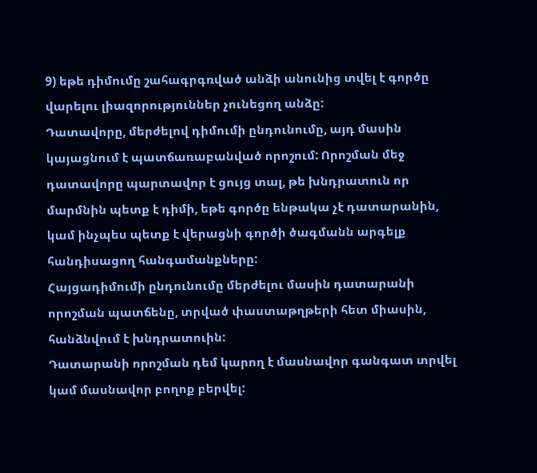9) եթե դիմումը շահագրգռված անձի անունից տվել է գործը վարելու լիազորություններ չունեցող անձը:
Դատավորը, մերժելով դիմումի ընդունումը, այդ մասին կայացնում է պատճառաբանված որոշում: Որոշման մեջ դատավորը պարտավոր է ցույց տալ, թե խնդրատուն որ մարմնին պետք է դիմի, եթե գործը ենթակա չէ դատարանին, կամ ինչպես պետք է վերացնի գործի ծագմանն արգելք հանդիսացող հանգամանքները:
Հայցադիմումի ընդունումը մերժելու մասին դատարանի որոշման պատճենը, տրված փաստաթղթերի հետ միասին, հանձնվում է խնդրատուին:
Դատարանի որոշման դեմ կարող է մասնավոր գանգատ տրվել կամ մասնավոր բողոք բերվել: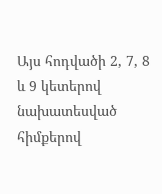Այս հոդվածի 2, 7, 8 և 9 կետերով նախատեսված հիմքերով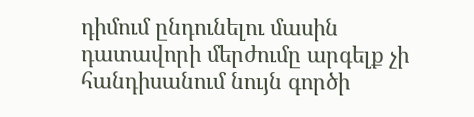դիմում ընդունելու մասին դատավորի մերժումը արգելք չի հանդիսանում նույն գործի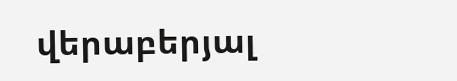վերաբերյալ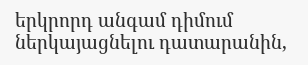երկրորդ անգամ դիմում ներկայացնելու դատարանին,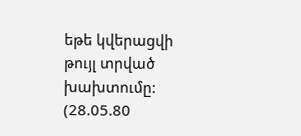եթե կվերացվի թույլ տրված խախտումը:
(28.05.80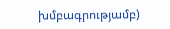խմբագրությամբ)